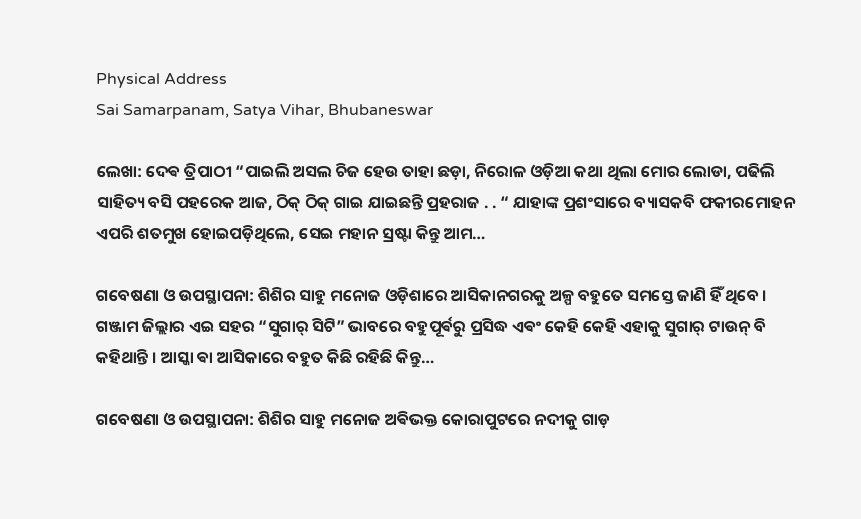Physical Address
Sai Samarpanam, Satya Vihar, Bhubaneswar

ଲେଖା: ଦେଵ ତ୍ରିପାଠୀ “ପାଇଲି ଅସଲ ଚିଜ ହେଉ ତାହା ଛଡ଼ା, ନିରୋଳ ଓଡ଼ିଆ କଥା ଥିଲା ମୋର ଲୋଡା, ପଢିଲି ସାହିତ୍ୟ ବସି ପହରେକ ଆଜ, ଠିକ୍ ଠିକ୍ ଗାଇ ଯାଇଛନ୍ତି ପ୍ରହରାଜ . . “ ଯାହାଙ୍କ ପ୍ରଶଂସାରେ ବ୍ୟାସକବି ଫକୀରମୋହନ ଏପରି ଶତମୁଖ ହୋଇପଡ଼ିଥିଲେ, ସେଇ ମହାନ ସ୍ରଷ୍ଟା କିନ୍ତୁ ଆମ…

ଗବେଷଣା ଓ ଉପସ୍ଥାପନା: ଶିଶିର ସାହୁ ମନୋଜ ଓଡ଼ିଶାରେ ଆସିକାନଗରକୁ ଅଳ୍ପ ବହୁତେ ସମସ୍ତେ ଜାଣି ହିଁ ଥିବେ । ଗଞ୍ଜାମ ଜିଲ୍ଲାର ଏଇ ସହର “ସୁଗାର୍ ସିଟି” ଭାବରେ ବହୁପୂର୍ଵରୁ ପ୍ରସିଦ୍ଧ ଏଵଂ କେହି କେହି ଏହାକୁ ସୁଗାର୍ ଟାଉନ୍ ବି କହିଥାନ୍ତି । ଆସ୍କା ଵା ଆସିକାରେ ବହୁତ କିଛି ରହିଛି କିନ୍ତୁ…

ଗବେଷଣା ଓ ଉପସ୍ଥାପନା: ଶିଶିର ସାହୁ ମନୋଜ ଅଵିଭକ୍ତ କୋରାପୁଟରେ ନଦୀକୁ ଗାଡ଼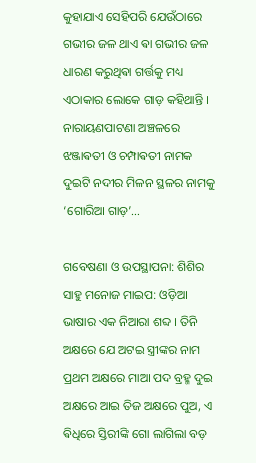କୁହାଯାଏ ସେହିପରି ଯେଉଁଠାରେ ଗଭୀର ଜଳ ଥାଏ ଵା ଗଭୀର ଜଳ ଧାରଣ କରୁଥିଵା ଗର୍ତ୍ତକୁ ମଧ୍ୟ ଏଠାକାର ଲୋକେ ଗାଡ଼ କହିଥାନ୍ତି । ନାରାୟଣପାଟଣା ଅଞ୍ଚଳରେ ଝଞ୍ଜାଵତୀ ଓ ଚମ୍ପାଵତୀ ନାମକ ଦୁଇଟି ନଦୀର ମିଳନ ସ୍ଥଳର ନାମକୁ ‘ଗୋରିଆ ଗାଡ଼’…

ଗବେଷଣା ଓ ଉପସ୍ଥାପନା: ଶିଶିର ସାହୁ ମନୋଜ ମାଇପ: ଓଡ଼ିଆ ଭାଷାର ଏକ ନିଆରା ଶବ୍ଦ । ତିନି ଅକ୍ଷରେ ଯେ ଅଟଇ ସ୍ତ୍ରୀଙ୍କର ନାମ ପ୍ରଥମ ଅକ୍ଷରେ ମାଆ ପଦ ବ୍ରହ୍ମ ଦୁଇ ଅକ୍ଷରେ ଆଇ ତିଜ ଅକ୍ଷରେ ପୁଅ, ଏ ଵିଧିରେ ସ୍ତିରୀଙ୍କି ଗୋ ଲାଗିଲା ବଡ଼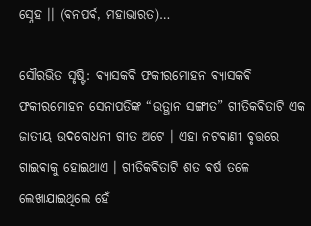ସ୍ନେହ ।। (ଵନପର୍ଵ, ମହାଭାରତ)…

ସୌରଭିତ ସୃଷ୍ଟି: ଵ୍ୟାସକଵି ଫକୀରମୋହନ ଵ୍ୟାସକଵି ଫକୀରମୋହନ ସେନାପତିଙ୍କ “ଉତ୍ଥାନ ସଙ୍ଗୀତ” ଗୀତିକଵିତାଟି ଏକ ଜାତୀୟ ଉଦବୋଧନୀ ଗୀତ ଅଟେ । ଏହା ନଟଵାଣୀ ଵୃତ୍ତରେ ଗାଇଵାକୁ ହୋଇଥାଏ । ଗୀତିକଵିତାଟି ଶତ ଵର୍ଷ ତଳେ ଲେଖାଯାଇଥିଲେ ହେଁ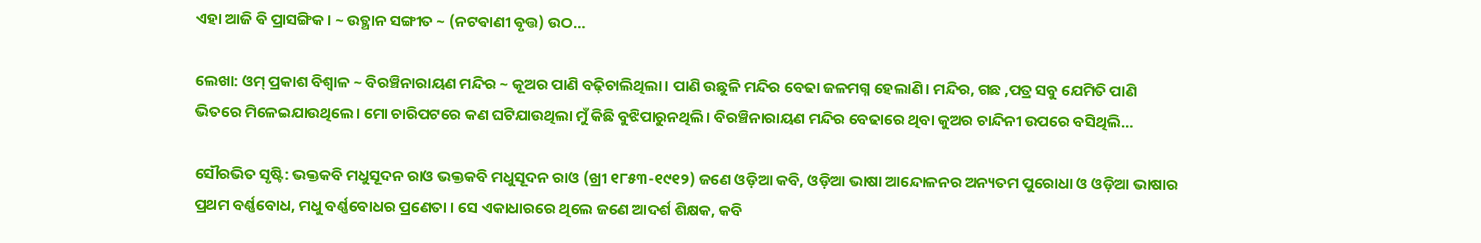ଏହା ଆଜି ଵି ପ୍ରାସଙ୍ଗିକ । ~ ଉତ୍ଥାନ ସଙ୍ଗୀତ ~ (ନଟଵାଣୀ ଵୃତ୍ତ) ଉଠ…

ଲେଖା: ଓମ୍ ପ୍ରକାଶ ବିଶ୍ୱାଳ ~ ବିରଞ୍ଚିନାରାୟଣ ମନ୍ଦିର ~ କୂଅର ପାଣି ବଢ଼ିଚାଲିଥିଲା। ପାଣି ଉଛୁଳି ମନ୍ଦିର ବେଢା ଜଳମଗ୍ନ ହେଲାଣି। ମନ୍ଦିର, ଗଛ ,ପତ୍ର ସବୁ ଯେମିତି ପାଣି ଭିତରେ ମିଳେଇଯାଉଥିଲେ। ମୋ ଚାରିପଟରେ କଣ ଘଟିଯାଉଥିଲା ମୁଁ କିଛି ବୁଝିପାରୁନଥିଲି। ବିରଞ୍ଚିନାରାୟଣ ମନ୍ଦିର ବେଢାରେ ଥିବା କୁଅର ଚାନ୍ଦିନୀ ଉପରେ ବସିଥିଲି…

ସୌରଭିତ ସୃଷ୍ଟି: ଭକ୍ତକବି ମଧୁସୂଦନ ରାଓ ଭକ୍ତକବି ମଧୁସୂଦନ ରାଓ (ଖ୍ରୀ ୧୮୫୩-୧୯୧୨) ଜଣେ ଓଡ଼ିଆ କବି, ଓଡ଼ିଆ ଭାଷା ଆନ୍ଦୋଳନର ଅନ୍ୟତମ ପୁରୋଧା ଓ ଓଡ଼ିଆ ଭାଷାର ପ୍ରଥମ ବର୍ଣ୍ଣବୋଧ, ମଧୁ ବର୍ଣ୍ଣବୋଧର ପ୍ରଣେତା । ସେ ଏକାଧାରରେ ଥିଲେ ଜଣେ ଆଦର୍ଶ ଶିକ୍ଷକ, କବି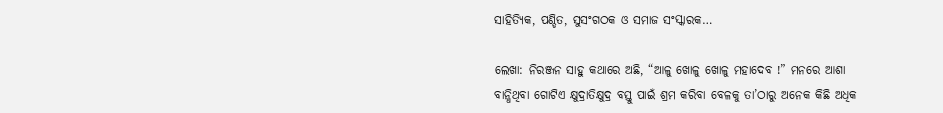ସାହିତ୍ୟିକ, ପଣ୍ଡିତ, ସୁସଂଗଠକ ଓ ସମାଜ ସଂସ୍କାରକ…

ଲେଖା: ନିରଞ୍ଜନ ସାହୁ କଥାରେ ଅଛି, “ଆଳୁ ଖୋଳୁ ଖୋଳୁ ମହାଦେବ !” ମନରେ ଆଶା ବାନ୍ଧିଥିବା ଗୋଟିଏ କ୍ଷୁଦ୍ରାତିକ୍ଷୁଦ୍ର ବସ୍ତୁ ପାଇଁ ଶ୍ରମ କରିବା ବେଳକୁ ତା’ଠାରୁ ଅନେକ କିଛି ଅଧିକ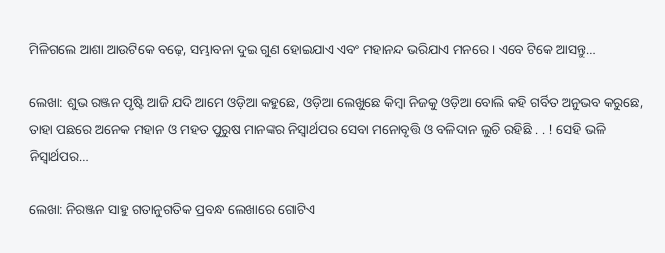ମିଳିଗଲେ ଆଶା ଆଉଟିକେ ବଢ଼େ, ସମ୍ଭାବନା ଦୁଇ ଗୁଣ ହୋଇଯାଏ ଏବଂ ମହାନନ୍ଦ ଭରିଯାଏ ମନରେ । ଏବେ ଟିକେ ଆସନ୍ତୁ…

ଲେଖା: ଶୁଭ ରଞ୍ଜନ ପୃଷ୍ଟି ଆଜି ଯଦି ଆମେ ଓଡ଼ିଆ କହୁଛେ, ଓଡ଼ିଆ ଲେଖୁଛେ କିମ୍ବା ନିଜକୁ ଓଡ଼ିଆ ବୋଲି କହି ଗର୍ବିତ ଅନୁଭବ କରୁଛେ, ତାହା ପଛରେ ଅନେକ ମହାନ ଓ ମହତ ପୁରୁଷ ମାନଙ୍କର ନିସ୍ଵାର୍ଥପର ସେବା ମନୋବୃତ୍ତି ଓ ବଳିଦାନ ଲୁଚି ରହିଛି . . ! ସେହି ଭଳି ନିସ୍ଵାର୍ଥପର…

ଲେଖା: ନିରଞ୍ଜନ ସାହୁ ଗତାନୁଗତିକ ପ୍ରବନ୍ଧ ଲେଖାରେ ଗୋଟିଏ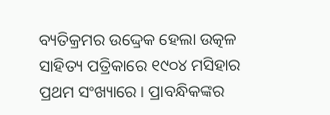ବ୍ୟତିକ୍ରମର ଉଦ୍ଦ୍ରେକ ହେଲା ଉତ୍କଳ ସାହିତ୍ୟ ପତ୍ରିକାରେ ୧୯୦୪ ମସିହାର ପ୍ରଥମ ସଂଖ୍ୟାରେ । ପ୍ରାବନ୍ଧିକଙ୍କର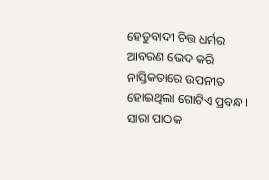ହେତୁବାଦୀ ଚିତ୍ତ ଧର୍ମର ଆବରଣ ଭେଦ କରି ନାସ୍ତିକତାରେ ଉପନୀତ ହୋଇଥିଲା ଗୋଟିଏ ପ୍ରବନ୍ଧ । ସାରା ପାଠକ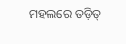ମହଲରେ ତଡ଼ିତ୍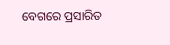ବେଗରେ ପ୍ରସାରିତ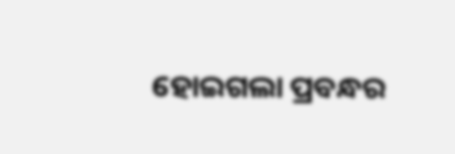ହୋଇଗଲା ପ୍ରବନ୍ଧର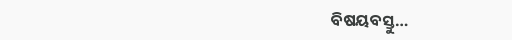ବିଷୟବସ୍ତୁ…